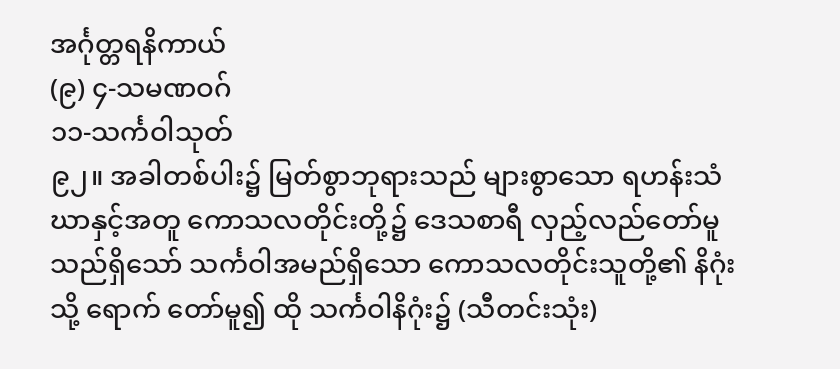အင်္ဂုတ္တရနိကာယ်
(၉) ၄-သမဏဝဂ်
၁၁-သင်္ကဝါသုတ်
၉၂။ အခါတစ်ပါး၌ မြတ်စွာဘုရားသည် များစွာသော ရဟန်းသံဃာနှင့်အတူ ကောသလတိုင်းတို့၌ ဒေသစာရီ လှည့်လည်တော်မူသည်ရှိသော် သင်္ကဝါအမည်ရှိသော ကောသလတိုင်းသူတို့၏ နိဂုံးသို့ ရောက် တော်မူ၍ ထို သင်္ကဝါနိဂုံး၌ (သီတင်းသုံး)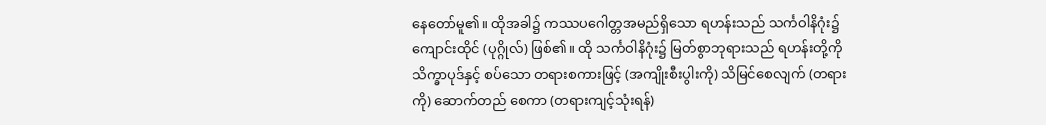နေတော်မူ၏။ ထိုအခါ၌ ကဿပဂေါတ္တအမည်ရှိသော ရဟန်းသည် သင်္ကဝါနိဂုံး၌ ကျောင်းထိုင် (ပုဂ္ဂိုလ်) ဖြစ်၏။ ထို သင်္ကဝါနိဂုံး၌ မြတ်စွာဘုရားသည် ရဟန်းတို့ကို သိက္ခာပုဒ်နှင့် စပ်သော တရားစကားဖြင့် (အကျိုးစီးပွါးကို) သိမြင်စေလျက် (တရားကို) ဆောက်တည် စေကာ (တရားကျင့်သုံးရန်)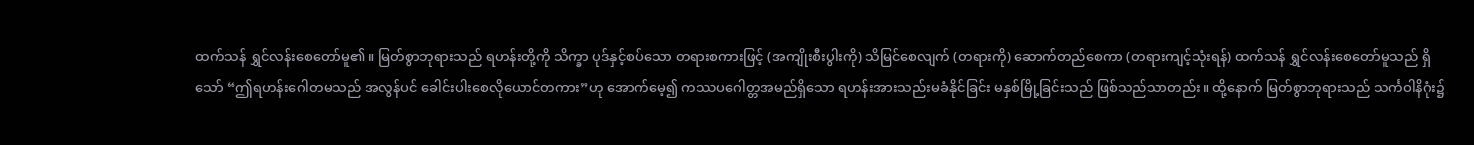ထက်သန် ရွှင်လန်းစေတော်မူ၏။ မြတ်စွာဘုရားသည် ရဟန်းတို့ကို သိက္ခာ ပုဒ်နှင့်စပ်သော တရားစကားဖြင့် (အကျိုးစီးပွါးကို) သိမြင်စေလျက် (တရားကို) ဆောက်တည်စေကာ (တရားကျင့်သုံးရန်) ထက်သန် ရွှင်လန်းစေတော်မူသည် ရှိသော် “ဤရဟန်းဂေါတမသည် အလွန်ပင် ခေါင်းပါးစေလိုယောင်တကား”ဟု အောက်မေ့၍ ကဿပဂေါတ္တအမည်ရှိသော ရဟန်းအားသည်းမခံနိုင်ခြင်း မနှစ်မြို့ခြင်းသည် ဖြစ်သည်သာတည်း။ ထို့နောက် မြတ်စွာဘုရားသည် သင်္ကဝါနိဂုံး၌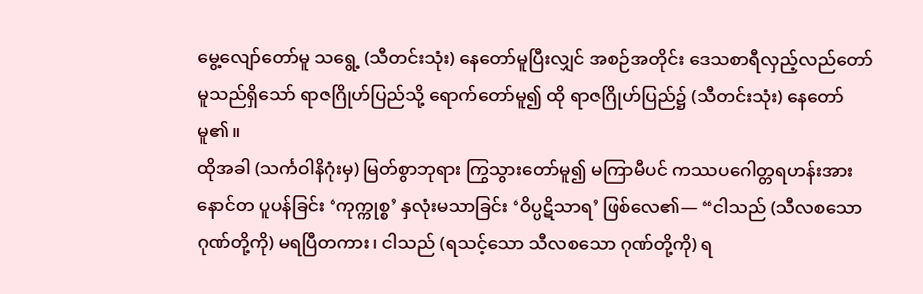မွေ့လျော်တော်မူ သရွေ့ (သီတင်းသုံး) နေတော်မူပြီးလျှင် အစဉ်အတိုင်း ဒေသစာရီလှည့်လည်တော်မူသည်ရှိသော် ရာဇဂြိုဟ်ပြည်သို့ ရောက်တော်မူ၍ ထို ရာဇဂြိုဟ်ပြည်၌ (သီတင်းသုံး) နေတော်မူ၏။
ထိုအခါ (သင်္ကဝါနိဂုံးမှ) မြတ်စွာဘုရား ကြွသွားတော်မူ၍ မကြာမီပင် ကဿပဂေါတ္တရဟန်းအား နောင်တ ပူပန်ခြင်း ‘ကုက္ကုစ္စ’ နှလုံးမသာခြင်း ‘ဝိပ္ပဋိသာရ’ ဖြစ်လေ၏— “ငါသည် (သီလစသောဂုဏ်တို့ကို) မရပြီတကား၊ ငါသည် (ရသင့်သော သီလစသော ဂုဏ်တို့ကို) ရ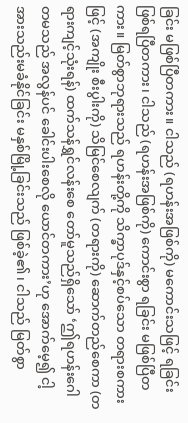ခြင်း မဖြစ်ပြီတကား။ ငါသည် (ရဟန်းအဖြစ်ကို) မကောင်းသဖြင့် ရခြင်းဖြစ်ရပြီတကား၊ ငါသည် (ရဟန်းအဖြစ်ကို) ကောင်းစွာ ရခြင်း မဖြစ်ပြီတကား။ မြတ်စွာဘုရားသည် ရဟန်းတို့ကို သိက္ခာပုဒ်နှင့်စပ်သော တရားစကားဖြင့် (အကျိုး စီးပွါးကို) သိမြင်စေလျက် (တရားကို) ဆောက်တည်စေကာ (တရားကျင့်သုံးရန်) ထက်သန်ရွှင်လန်းစေ တော်မူသည်ရှိသော် ‘ဤရဟန်းဂေါတမသည် အလွန်ပင် ခေါင်းပါးစေလို ယောင်တကား’ဟု အောက်မေ့၍ ငါ့အားသည်းမခံနိုင်ခြင်း မနှစ်မြို့ခြင်းသည် ဖြစ်ခဲ့၏၊ ငါသည် မြတ်စွာ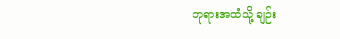ဘုရားအထံသို့ ချဉ်း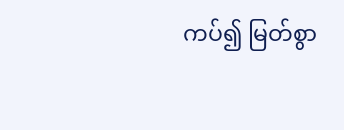ကပ်၍ မြတ်စွာ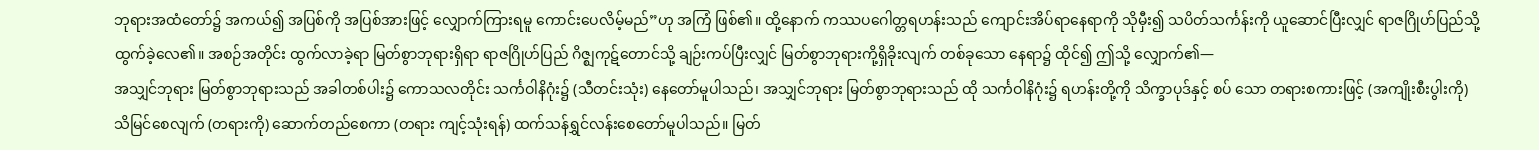ဘုရားအထံတော်၌ အကယ်၍ အပြစ်ကို အပြစ်အားဖြင့် လျှောက်ကြားရမူ ကောင်းပေလိမ့်မည်”ဟု အကြံ ဖြစ်၏။ ထို့နောက် ကဿပဂေါတ္တရဟန်းသည် ကျောင်းအိပ်ရာနေရာကို သိုမှီး၍ သပိတ်သင်္ကန်းကို ယူဆောင်ပြီးလျှင် ရာဇဂြိုဟ်ပြည်သို့ ထွက်ခဲ့လေ၏။ အစဉ်အတိုင်း ထွက်လာခဲ့ရာ မြတ်စွာဘုရားရှိရာ ရာဇဂြိုဟ်ပြည် ဂိဇ္ဈကုဋ်တောင်သို့ ချဉ်းကပ်ပြီးလျှင် မြတ်စွာဘုရားကို့ရှိခိုးလျက် တစ်ခုသော နေရာ၌ ထိုင်၍ ဤသို့ လျှောက်၏—
အသျှင်ဘုရား မြတ်စွာဘုရားသည် အခါတစ်ပါး၌ ကောသလတိုင်း သင်္ကဝါနိဂုံး၌ (သီတင်းသုံး) နေတော်မူပါသည်၊ အသျှင်ဘုရား မြတ်စွာဘုရားသည် ထို သင်္ကဝါနိဂုံး၌ ရဟန်းတို့ကို သိက္ခာပုဒ်နှင့် စပ် သော တရားစကားဖြင့် (အကျိုးစီးပွါးကို) သိမြင်စေလျက် (တရားကို) ဆောက်တည်စေကာ (တရား ကျင့်သုံးရန်) ထက်သန်ရွှင်လန်းစေတော်မူပါသည်။ မြတ်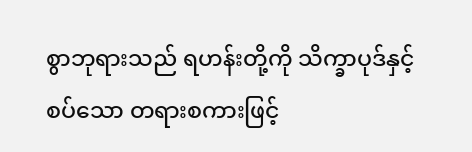စွာဘုရားသည် ရဟန်းတို့ကို သိက္ခာပုဒ်နှင့် စပ်သော တရားစကားဖြင့်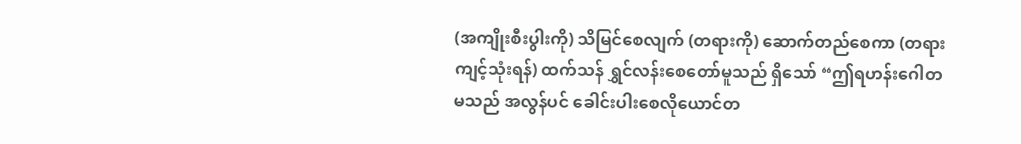(အကျိုးစီးပွါးကို) သိမြင်စေလျက် (တရားကို) ဆောက်တည်စေကာ (တရားကျင့်သုံးရန်) ထက်သန် ရွှင်လန်းစေတော်မူသည် ရှိသော် “ဤရဟန်းဂေါတမသည် အလွန်ပင် ခေါင်းပါးစေလိုယောင်တ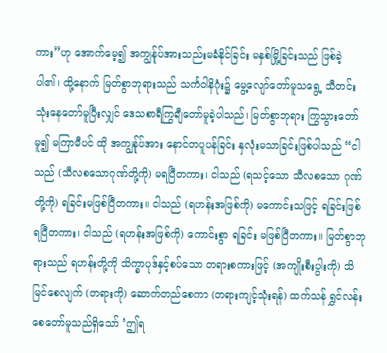ကား”ဟု အောက်မေ့၍ အကျွန်ုပ်အားသည်းမခံနိုင်ခြင်း မနှစ်မြို့ခြင်းသည် ဖြစ်ခဲ့ ပါ၏၊ ထို့နောက် မြတ်စွာဘုရားသည် သင်္ကဝါနိဂုံး၌ မွေ့လျော်တော်မူသရွေ့ သီတင်းသုံးနေတော်မူပြီးလျှင် ဒေသစာရီကြွချီတော်မူခဲ့ပါသည်၊ မြတ်စွာဘုရား ကြွသွားတော်မူ၍ မကြာမီပင် ထို အကျွန်ုပ်အား နောင်တပူပန်ခြင်း နှလုံးမသာခြင်းဖြစ်ပါသည် “ငါသည် (သီလစသောဂုဏ်တို့ကို) မရပြီတကား၊ ငါသည် (ရသင့်သော သီလစသော ဂုဏ်တို့ကို) ရခြင်းမဖြစ်ပြီတကား။ ငါသည် (ရဟန်းအဖြစ်ကို) မကောင်းသဖြင့် ရခြင်းဖြစ်ရပြီတကား၊ ငါသည် (ရဟန်းအဖြစ်ကို) ကောင်းစွာ ရခြင်း မဖြစ်ပြီတကား။ မြတ်စွာဘုရားသည် ရဟန်းတို့ကို သိက္ခာပုဒ်နှင့်စပ်သော တရားစကားဖြင့် (အကျိုးစီးပွါးကို) သိမြင်စေလျက် (တရားကို) ဆောက်တည်စေကာ (တရားကျင့်သုံးရန်) ထက်သန် ရွှင်လန်းစေတော်မူသည်ရှိသော် ‘ဤရ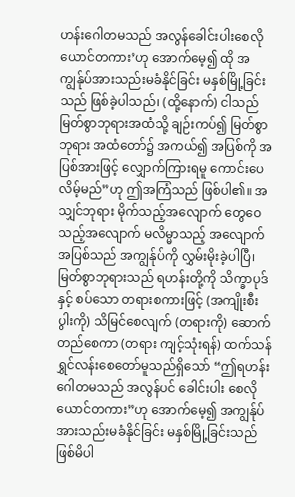ဟန်းဂေါတမသည် အလွန်ခေါင်းပါးစေလိုယောင်တကား’ဟု အောက်မေ့၍ ထို အကျွန်ုပ်အားသည်းမခံနိုင်ခြင်း မနှစ်မြို့ခြင်းသည် ဖြစ်ခဲ့ပါသည်၊ (ထို့နောက်) ငါသည် မြတ်စွာဘုရားအထံသို့ ချဉ်းကပ်၍ မြတ်စွာဘုရား အထံတော်၌ အကယ်၍ အပြစ်ကို အပြစ်အားဖြင့် လျှောက်ကြားရမူ ကောင်းပေလိမ့်မည်”ဟု ဤအကြံသည် ဖြစ်ပါ၏။ အသျှင်ဘုရား မိုက်သည့်အလျောက် တွေဝေသည့်အလျောက် မလိမ္မာသည့် အလျောက် အပြစ်သည် အကျွန်ုပ်ကို လွှမ်းမိုးခဲ့ပါပြီ၊ မြတ်စွာဘုရားသည် ရဟန်းတို့ကို သိက္ခာပုဒ်နှင့် စပ်သော တရားစကားဖြင့် (အကျိုးစီးပွါးကို) သိမြင်စေလျက် (တရားကို) ဆောက်တည်စေကာ (တရား ကျင့်သုံးရန်) ထက်သန် ရွှင်လန်းစေတော်မူသည်ရှိသော် “ဤရဟန်းဂေါတမသည် အလွန်ပင် ခေါင်းပါး စေလိုယောင်တကား”ဟု အောက်မေ့၍ အကျွန်ုပ်အားသည်းမခံနိုင်ခြင်း မနှစ်မြို့ခြင်းသည် ဖြစ်မိပါ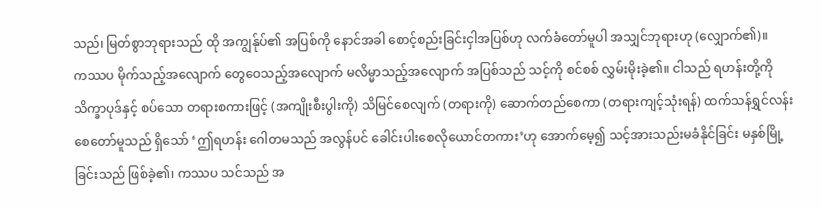သည်၊ မြတ်စွာဘုရားသည် ထို အကျွန်ုပ်၏ အပြစ်ကို နောင်အခါ စောင့်စည်းခြင်းငှါအပြစ်ဟု လက်ခံတော်မူပါ အသျှင်ဘုရားဟု (လျှောက်၏)။
ကဿပ မိုက်သည့်အလျောက် တွေဝေသည့်အလျောက် မလိမ္မာသည့်အလျောက် အပြစ်သည် သင့်ကို စင်စစ် လွှမ်းမိုးခဲ့၏။ ငါသည် ရဟန်းတို့ကို သိက္ခာပုဒ်နှင့် စပ်သော တရားစကားဖြင့် (အကျိုးစီးပွါးကို) သိမြင်စေလျက် (တရားကို) ဆောက်တည်စေကာ (တရားကျင့်သုံးရန်) ထက်သန်ရွှင်လန်းစေတော်မူသည် ရှိသော် ‘ဤရဟန်း ဂေါတမသည် အလွန်ပင် ခေါင်းပါးစေလိုယောင်တကား’ဟု အောက်မေ့၍ သင့်အားသည်းမခံနိုင်ခြင်း မနှစ်မြို့ခြင်းသည် ဖြစ်ခဲ့၏၊ ကဿပ သင်သည် အ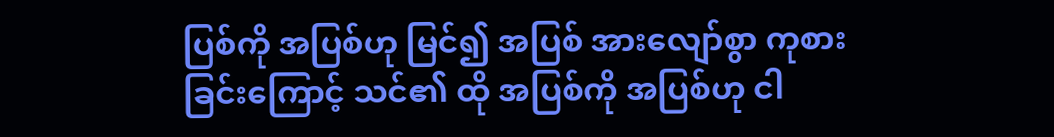ပြစ်ကို အပြစ်ဟု မြင်၍ အပြစ် အားလျော်စွာ ကုစားခြင်းကြောင့် သင်၏ ထို အပြစ်ကို အပြစ်ဟု ငါ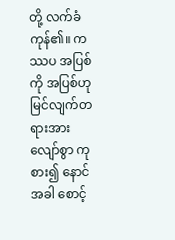တို့ လက်ခံကုန်၏။ ကဿပ အပြစ်ကို အပြစ်ဟု မြင်လျက်တရားအားလျော်စွာ ကုစား၍ နောင်အခါ စောင့်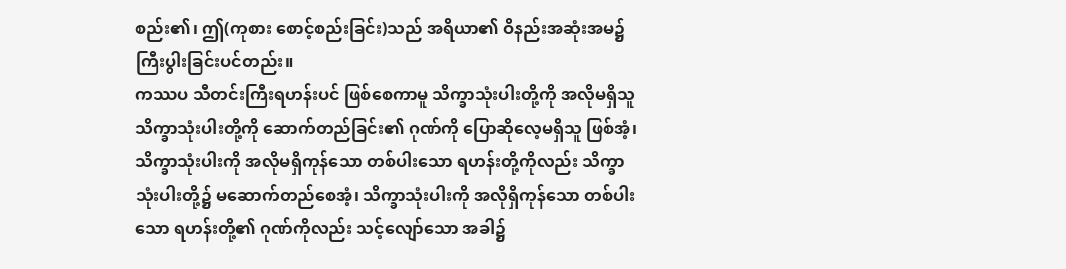စည်း၏၊ ဤ(ကုစား စောင့်စည်းခြင်း)သည် အရိယာ၏ ဝိနည်းအဆုံးအမ၌ ကြီးပွါးခြင်းပင်တည်း။
ကဿပ သီတင်းကြီးရဟန်းပင် ဖြစ်စေကာမူ သိက္ခာသုံးပါးတို့ကို အလိုမရှိသူ သိက္ခာသုံးပါးတို့ကို ဆောက်တည်ခြင်း၏ ဂုဏ်ကို ပြောဆိုလေ့မရှိသူ ဖြစ်အံ့၊ သိက္ခာသုံးပါးကို အလိုမရှိကုန်သော တစ်ပါးသော ရဟန်းတို့ကိုလည်း သိက္ခာသုံးပါးတို့၌ မဆောက်တည်စေအံ့၊ သိက္ခာသုံးပါးကို အလိုရှိကုန်သော တစ်ပါးသော ရဟန်းတို့၏ ဂုဏ်ကိုလည်း သင့်လျော်သော အခါ၌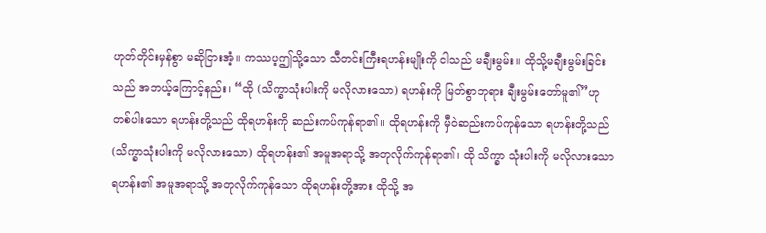ဟုတ်တိုင်းမှန်စွာ မဆိုငြားအံ့။ ကဿပ့ဤသို့သော သီတင်းကြီးရဟန်းမျိုးကို ငါသည် မချီးမွမ်း။ ထိုသို့မချီးမွမ်းခြင်းသည် အဘယ့်ကြောင့်နည်း၊ “ထို (သိက္ခာသုံးပါးကို မလိုလားသော) ရဟန်းကို မြတ်စွာဘုရား ချီးမွမ်းတော်မူ၏”ဟု တစ်ပါးသော ရဟန်းတို့သည် ထိုရဟန်းကို ဆည်းကပ်ကုန်ရာ၏။ ထိုရဟန်းကို မှီဝဲဆည်းကပ်ကုန်သော ရဟန်းတို့သည် (သိက္ခာသုံးပါးကို မလိုလားသော) ထိုရဟန်း၏ အမူအရာသို့ အတုလိုက်ကုန်ရာ၏၊ ထို သိက္ခာ သုံးပါးကို မလိုလားသော ရဟန်း၏ အမူအရာသို့ အတုလိုက်ကုန်သော ထိုရဟန်းတို့အား ထိုသို့ အ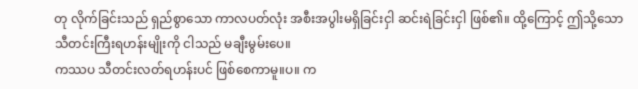တု လိုက်ခြင်းသည် ရှည်စွာသော ကာလပတ်လုံး အစီးအပွါးမရှိခြင်းငှါ ဆင်းရဲခြင်းငှါ ဖြစ်၏။ ထို့ကြောင့် ဤသို့သော သီတင်းကြီးရဟန်းမျိုးကို ငါသည် မချီးမွမ်းပေ။
ကဿပ သီတင်းလတ်ရဟန်းပင် ဖြစ်စေကာမူ။ပ။ က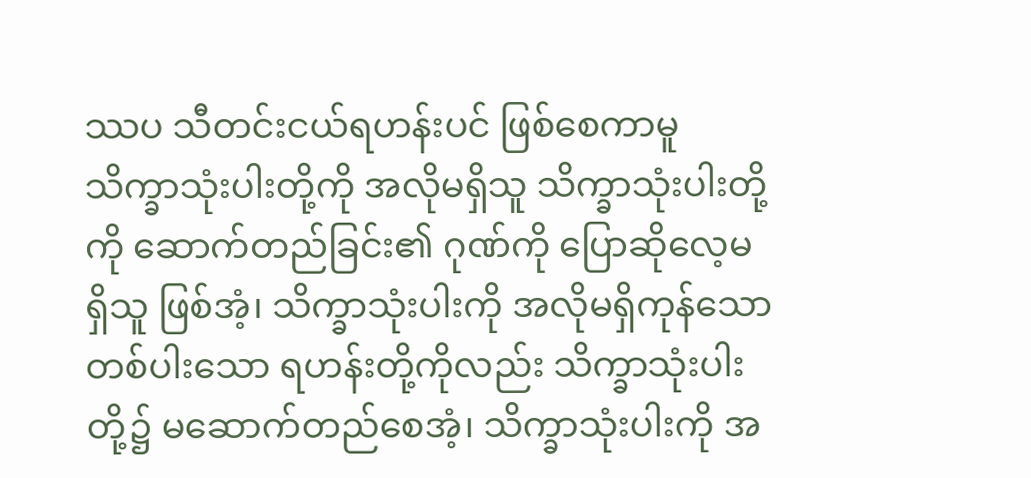ဿပ သီတင်းငယ်ရဟန်းပင် ဖြစ်စေကာမူ သိက္ခာသုံးပါးတို့ကို အလိုမရှိသူ သိက္ခာသုံးပါးတို့ကို ဆောက်တည်ခြင်း၏ ဂုဏ်ကို ပြောဆိုလေ့မရှိသူ ဖြစ်အံ့၊ သိက္ခာသုံးပါးကို အလိုမရှိကုန်သော တစ်ပါးသော ရဟန်းတို့ကိုလည်း သိက္ခာသုံးပါးတို့၌ မဆောက်တည်စေအံ့၊ သိက္ခာသုံးပါးကို အ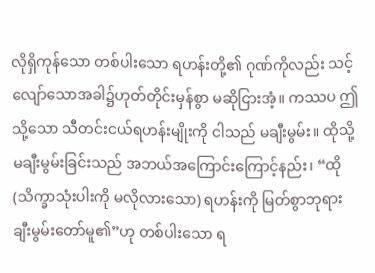လိုရှိကုန်သော တစ်ပါးသော ရဟန်းတို့၏ ဂုဏ်ကိုလည်း သင့်လျော်သောအခါ၌ဟုတ်တိုင်းမှန်စွာ မဆိုငြားအံ့။ ကဿပ ဤသို့သော သီတင်းငယ်ရဟန်းမျိုးကို ငါသည် မချီးမွမ်း။ ထိုသို့ မချီးမွမ်းခြင်းသည် အဘယ်အကြောင်းကြောင့်နည်း၊ “ထို (သိက္ခာသုံးပါးကို မလိုလားသော) ရဟန်းကို မြတ်စွာဘုရား ချီးမွမ်းတော်မူ၏”ဟု တစ်ပါးသော ရ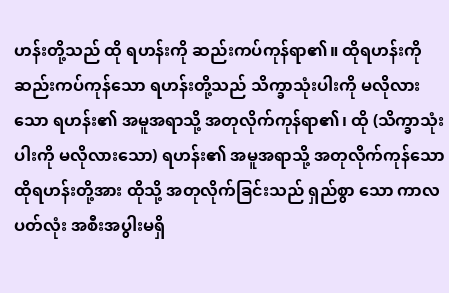ဟန်းတို့သည် ထို ရဟန်းကို ဆည်းကပ်ကုန်ရာ၏။ ထိုရဟန်းကို ဆည်းကပ်ကုန်သော ရဟန်းတို့သည် သိက္ခာသုံးပါးကို မလိုလားသော ရဟန်း၏ အမူအရာသို့ အတုလိုက်ကုန်ရာ၏၊ ထို (သိက္ခာသုံးပါးကို မလိုလားသော) ရဟန်း၏ အမူအရာသို့ အတုလိုက်ကုန်သော ထိုရဟန်းတို့အား ထိုသို့ အတုလိုက်ခြင်းသည် ရှည်စွာ သော ကာလပတ်လုံး အစီးအပွါးမရှိ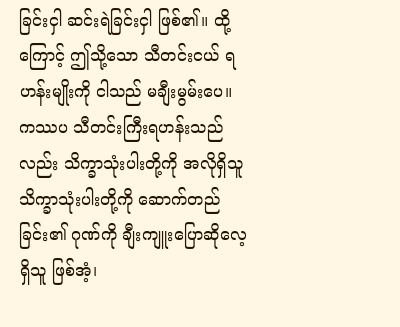ခြင်းငှါ ဆင်းရဲခြင်းငှါ ဖြစ်၏။ ထို့ကြောင့် ဤသို့သော သီတင်းငယ် ရဟန်းမျိုးကို ငါသည် မချီးမွမ်းပေ။
ကဿပ သီတင်းကြီးရဟန်းသည်လည်း သိက္ခာသုံးပါးတို့ကို အလိုရှိသူ သိက္ခာသုံးပါးတို့ကို ဆောက်တည်ခြင်း၏ ဂုဏ်ကို ချီးကျူးပြောဆိုလေ့ရှိသူ ဖြစ်အံ့၊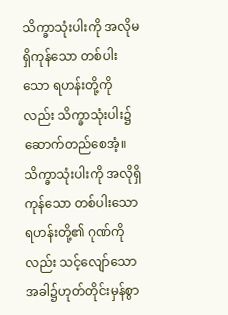သိက္ခာသုံးပါးကို အလိုမရှိကုန်သော တစ်ပါးသော ရဟန်းတို့ကိုလည်း သိက္ခာသုံးပါး၌ ဆောက်တည်စေအံ့။ သိက္ခာသုံးပါးကို အလိုရှိကုန်သော တစ်ပါးသော ရဟန်းတို့၏ ဂုဏ်ကိုလည်း သင့်လျော်သော အခါ၌ဟုတ်တိုင်းမှန်စွာ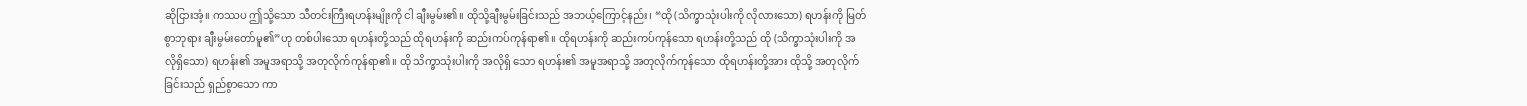ဆိုငြားအံ့။ ကဿပ ဤသို့သော သီတင်းကြီးရဟန်းမျိုးကို ငါ ချီးမွမ်း၏။ ထိုသို့ချီးမွမ်းခြင်းသည် အဘယ့်ကြောင့်နည်း၊ “ထို (သိက္ခာသုံးပါးကို လိုလားသော) ရဟန်းကို မြတ်စွာဘုရား ချီးမွမ်းတော်မူ၏”ဟု တစ်ပါးသော ရဟန်းတို့သည် ထိုရဟန်းကို ဆည်းကပ်ကုန်ရာ၏။ ထိုရဟန်းကို ဆည်းကပ်ကုန်သော ရဟန်းတို့သည် ထို (သိက္ခာသုံးပါးကို အလိုရှိသော) ရဟန်း၏ အမူအရာသို့ အတုလိုက်ကုန်ရာ၏။ ထို သိက္ခာသုံးပါးကို အလိုရှိ သော ရဟန်း၏ အမူအရာသို့ အတုလိုက်ကုန်သော ထိုရဟန်းတို့အား ထိုသို့ အတုလိုက်ခြင်းသည် ရှည်စွာသော ကာ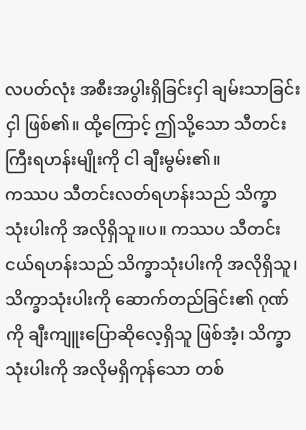လပတ်လုံး အစီးအပွါးရှိခြင်းငှါ ချမ်းသာခြင်းငှါ ဖြစ်၏။ ထို့ကြောင့် ဤသို့သော သီတင်းကြီးရဟန်းမျိုးကို ငါ ချီးမွမ်း၏။
ကဿပ သီတင်းလတ်ရဟန်းသည် သိက္ခာသုံးပါးကို အလိုရှိသူ။ပ။ ကဿပ သီတင်းငယ်ရဟန်းသည် သိက္ခာသုံးပါးကို အလိုရှိသူ၊ သိက္ခာသုံးပါးကို ဆောက်တည်ခြင်း၏ ဂုဏ်ကို ချီးကျူးပြောဆိုလေ့ရှိသူ ဖြစ်အံ့၊ သိက္ခာသုံးပါးကို အလိုမရှိကုန်သော တစ်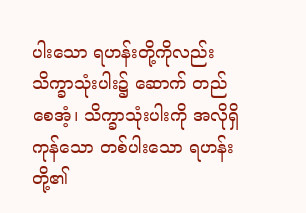ပါးသော ရဟန်းတို့ကိုလည်း သိက္ခာသုံးပါး၌ ဆောက် တည်စေအံ့၊ သိက္ခာသုံးပါးကို အလိုရှိကုန်သော တစ်ပါးသော ရဟန်းတို့၏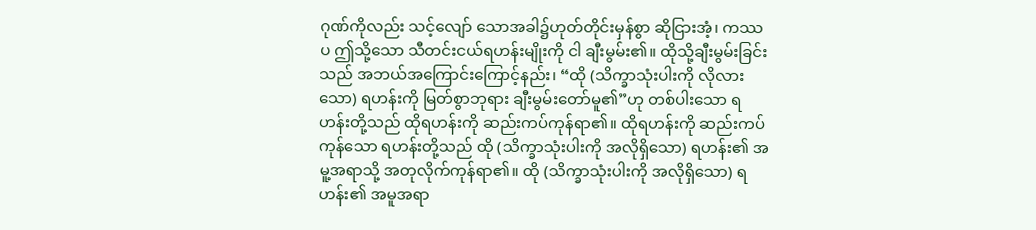ဂုဏ်ကိုလည်း သင့်လျော် သောအခါ၌ဟုတ်တိုင်းမှန်စွာ ဆိုငြားအံ့၊ ကဿပ ဤသို့သော သီတင်းငယ်ရဟန်းမျိုးကို ငါ ချီးမွမ်း၏။ ထိုသို့ချီးမွမ်းခြင်းသည် အဘယ်အကြောင်းကြောင့်နည်း၊ “ထို (သိက္ခာသုံးပါးကို လိုလားသော) ရဟန်းကို မြတ်စွာဘုရား ချီးမွမ်းတော်မူ၏”ဟု တစ်ပါးသော ရဟန်းတို့သည် ထိုရဟန်းကို ဆည်းကပ်ကုန်ရာ၏။ ထိုရဟန်းကို ဆည်းကပ်ကုန်သော ရဟန်းတို့သည် ထို (သိက္ခာသုံးပါးကို အလိုရှိသော) ရဟန်း၏ အမူ့အရာသို့ အတုလိုက်ကုန်ရာ၏။ ထို (သိက္ခာသုံးပါးကို အလိုရှိသော) ရဟန်း၏ အမူအရာ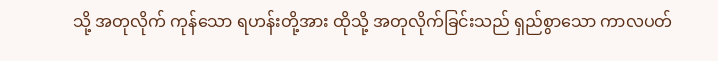သို့ အတုလိုက် ကုန်သော ရဟန်းတို့အား ထိုသို့ အတုလိုက်ခြင်းသည် ရှည်စွာသော ကာလပတ်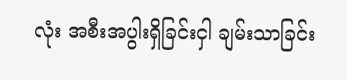လုံး အစီးအပွါးရှိခြင်းငှါ ချမ်းသာခြင်း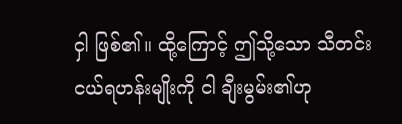ငှါ ဖြစ်၏။ ထို့ကြောင့် ဤသို့သော သီတင်းငယ်ရဟန်းမျိုးကို ငါ ချီးမွမ်း၏ဟု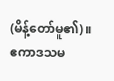(မိန့်တော်မူ၏)။
ဧကာဒသမ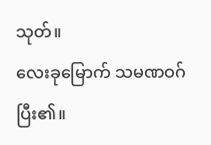သုတ်။
လေးခုမြောက် သမဏဝဂ် ပြီး၏။